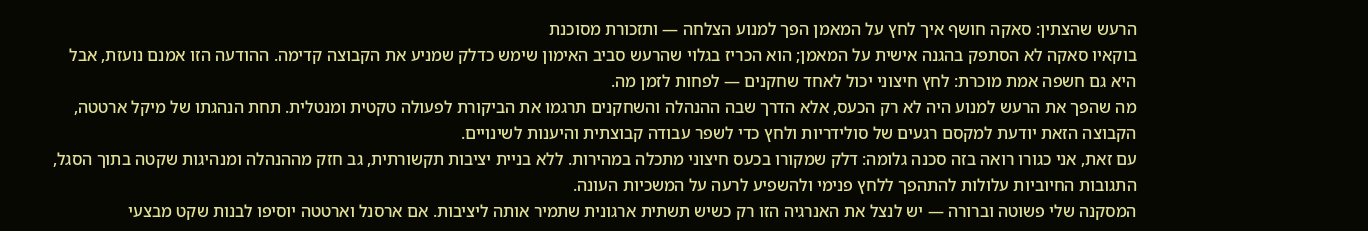הרעש שהצתין: סאקה חושף איך לחץ על המאמן הפך למנוע הצלחה — ותזכורת מסוכנת
בוקאיו סאקה לא הסתפק בהגנה אישית על המאמן; הוא הכריז בגלוי שהרעש סביב האימון שימש כדלק שמניע את הקבוצה קדימה. ההודעה הזו אמנם נועזת, אבל היא גם חשפה אמת מוכרת: לחץ חיצוני יכול לאחד שחקנים — לפחות לזמן מה.
מה שהפך את הרעש למנוע היה לא רק הכעס, אלא הדרך שבה ההנהלה והשחקנים תרגמו את הביקורת לפעולה טקטית ומנטלית. תחת הנהגתו של מיקל ארטטה, הקבוצה הזאת יודעת למקסם רגעים של סולידריות ולחץ כדי לשפר עבודה קבוצתית והיענות לשינויים.
עם זאת, אני כגורו רואה בזה סכנה גלומה: דלק שמקורו בכעס חיצוני מתכלה במהירות. ללא בניית יציבות תקשורתית, גב חזק מההנהלה ומנהיגות שקטה בתוך הסגל, התגובות החיוביות עלולות להתהפך ללחץ פנימי ולהשפיע לרעה על המשכיות העונה.
המסקנה שלי פשוטה וברורה — יש לנצל את האנרגיה הזו רק כשיש תשתית ארגונית שתמיר אותה ליציבות. אם ארסנל וארטטה יוסיפו לבנות שקט מבצעי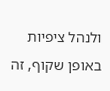ולנהל ציפיות באופן שקוף, זה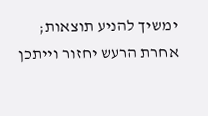ימשיך להניע תוצאות; אחרת הרעש יחזור וייתכן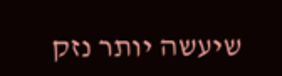שיעשה יותר נזק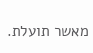מאשר תועלת.